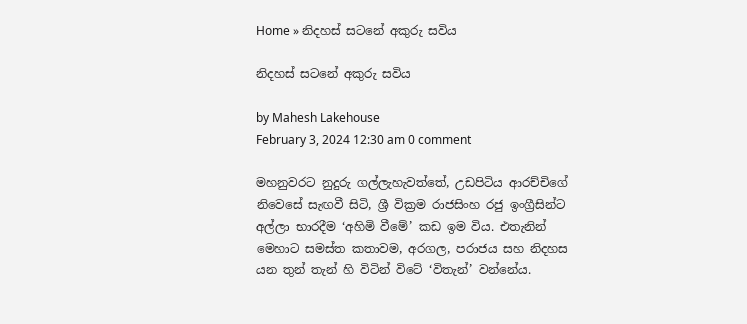Home » නිදහස් සටනේ අකුරු සවිය

නිදහස් සටනේ අකුරු සවිය

by Mahesh Lakehouse
February 3, 2024 12:30 am 0 comment

මහනුවරට නුදුරු ගල්ලැහැවත්තේ, උඩපිටිය ආරච්චිගේ නිවෙසේ සැඟවී සිටි, ශ්‍රී වික්‍රම රාජසිංහ රජු ඉංග්‍රීසින්ට අල්ලා භාරදීම ‘අහිමි වීමේ’ කඩ ඉම විය. එතැනින් මෙහාට සමස්ත කතාවම, අරගල, පරාජය සහ නිදහස යන තුන් තැන් හි විටින් විටේ ‘විතැන්’ වන්නේය.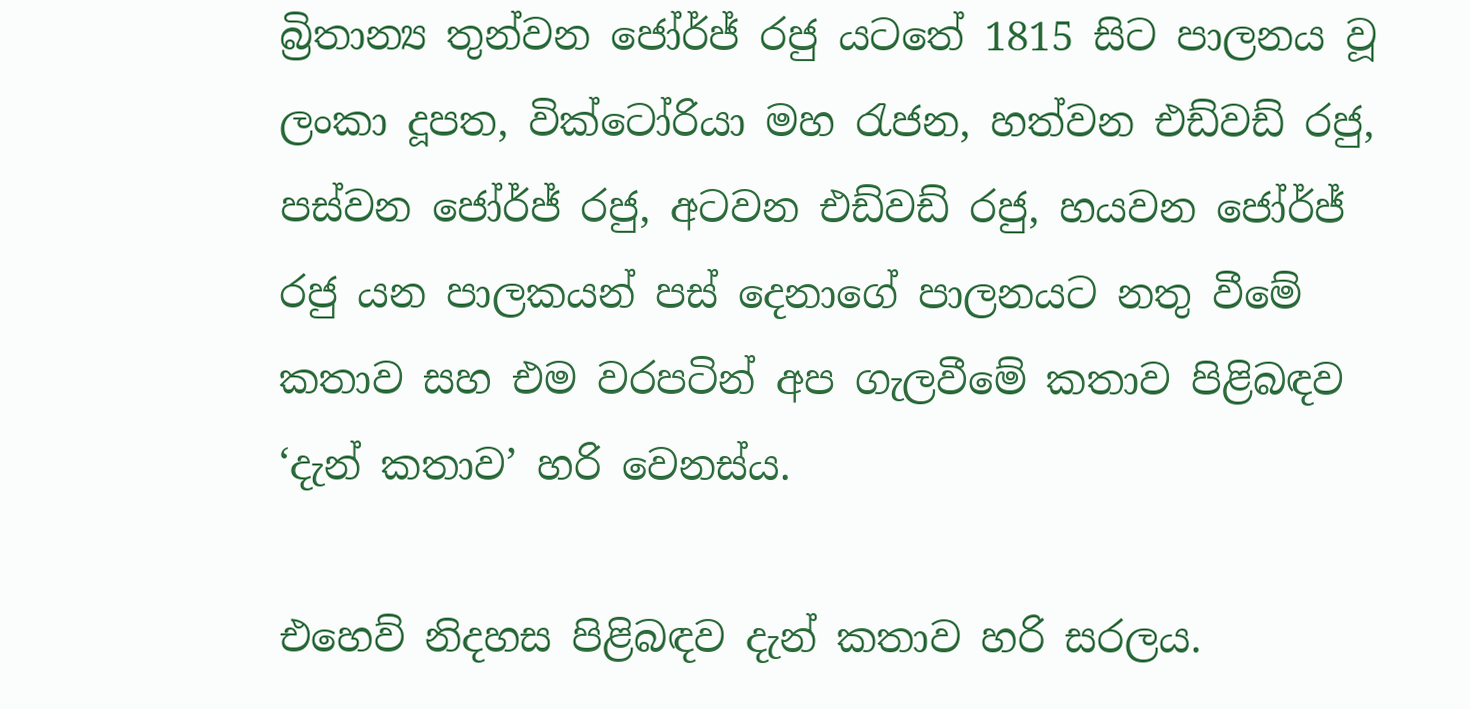බ්‍රිතාන්‍ය තුන්වන ජෝර්ජ් රජු යටතේ 1815 සිට පාලනය වූ ලංකා දූපත, වික්ටෝරියා මහ රැජන, හත්වන එඩ්වඩ් රජු, පස්වන ජෝර්ජ් රජු, අටවන එඩ්වඩ් රජු, හයවන ජෝර්ජ් රජු යන පාලකයන් පස් දෙනාගේ පාලනයට නතු වීමේ කතාව සහ එම වරපටින් අප ගැලවීමේ කතාව පිළිබඳව ‘දැන් කතාව’ හරි වෙනස්ය.

එහෙව් නිදහස පිළිබඳව දැන් කතාව හරි සරලය.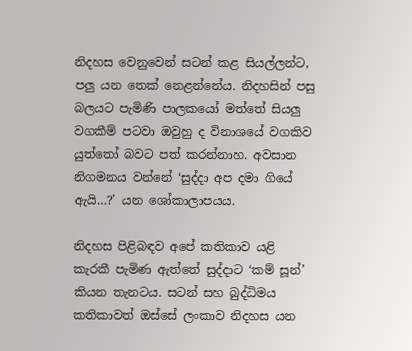නිදහස වෙනුවෙන් සටන් කළ සියල්ලන්ට, පලු යන තෙක් නෙළන්නේය. නිදහසින් පසු බලයට පැමිණි පාලකයෝ මත්තේ සියලු වගකීම් පටවා ඔවුහු ද විනාශයේ වගකිව යුත්තෝ බවට පත් කරන්නාහ. අවසාන නිගමනය වන්නේ ‘සුද්දා අප දමා ගියේ ඇයි…?’ යන ශෝකාලාපයය.

නිදහස පිළිබඳව අපේ කතිකාව යළි කැරකී පැමිණ ඇත්තේ සුද්දාට ‘කම් සූන්’ කියන තැනටය. සටන් සහ බුද්ධිමය කතිකාවත් ඔස්සේ ලංකාව නිදහස යන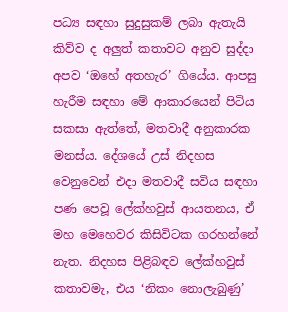පධ්‍ය සඳහා සුදුසුකම් ලබා ඇතැයි කිව්ව ද අලුත් කතාවට අනුව සුද්දා අපව ‘ඔහේ අතහැර’ ගියේය. ආපසු හැරීම සඳහා මේ ආකාරයෙන් පිටිය සකසා ඇත්තේ, මතවාදී අනුකාරක මනස්ය. දේශයේ උස් නිදහස වෙනුවෙන් එදා මතවාදී සවිය සඳහා පණ පෙවූ ලේක්හවුස් ආයතනය, ඒ මහ මෙහෙවර කිසිවිටක ගරහන්නේ නැත. නිදහස පිළිබඳව ලේක්හවුස් කතාවමැ, එය ‘නිකං නොලැබුණු’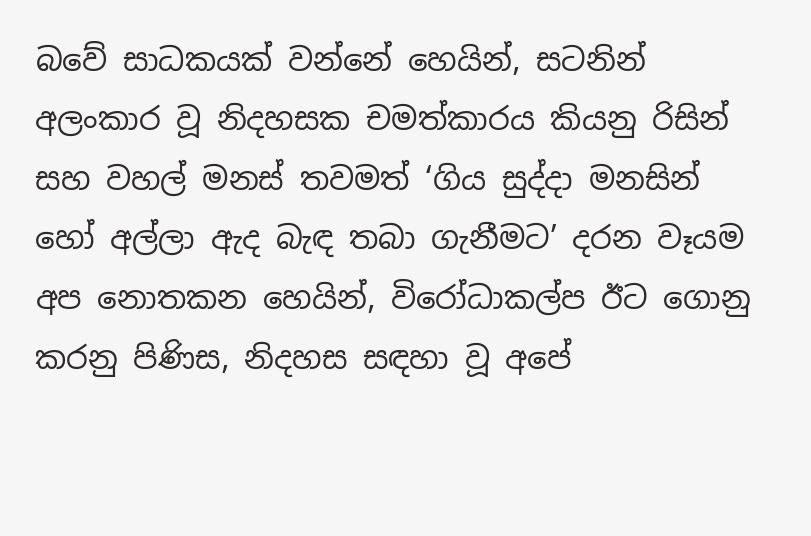බවේ සාධකයක් වන්නේ හෙයින්, සටනින් අලංකාර වූ නිදහසක චමත්කාරය කියනු රිසින් සහ වහල් මනස් තවමත් ‘ගිය සුද්දා මනසින් හෝ අල්ලා ඇද බැඳ තබා ගැනීමට’ දරන වෑයම අප නොතකන හෙයින්, විරෝධාකල්ප ඊට ගොනු කරනු පිණිස, නිදහස සඳහා වූ අපේ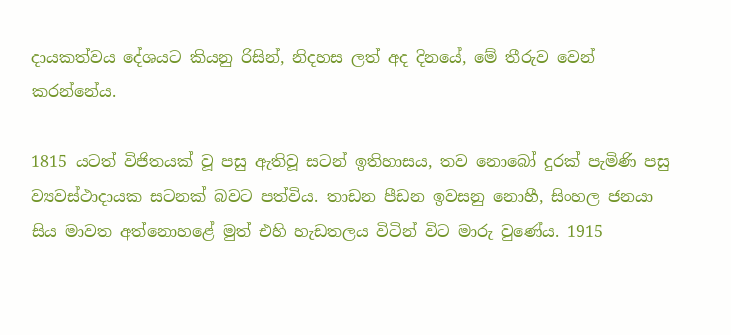දායකත්වය දේශයට කියනු රිසින්, නිදහස ලත් අද දිනයේ, මේ තීරුව වෙන් කරන්නේය.

1815 යටත් විජිතයක් වූ පසු ඇතිවූ සටන් ඉතිහාසය, තව නොබෝ දුරක් පැමිණි පසු ව්‍යවස්ථාදායක සටනක් බවට පත්විය. තාඩන පීඩන ඉවසනු නොහී, සිංහල ජනයා සිය මාවත අත්නොහළේ මුත් එහි හැඩතලය විටින් විට මාරු වුණේය. 1915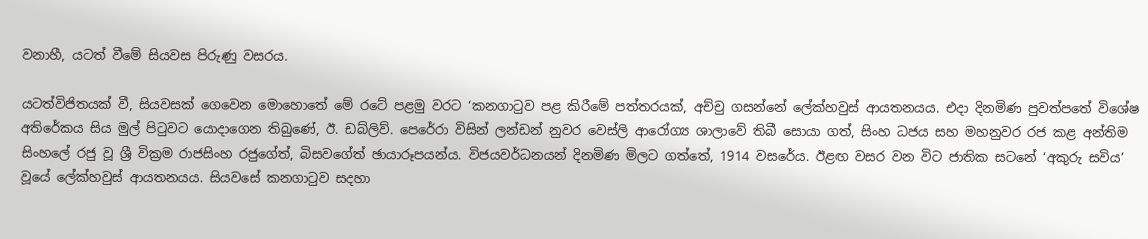වනාහී, යටත් වීමේ සියවස පිරුණු වසරය.

යටත්විජිතයක් වී, සියවසක් ගෙවෙන මොහොතේ මේ රටේ පළමු වරට ‘කනගාටුව පළ කිරීමේ පත්තරයක්, අච්චු ගසන්නේ ලේක්හවුස් ආයතනයය. එදා දිනමිණ පුවත්පතේ විශේෂ අතිරේකය සිය මුල් පිටුවට යොදාගෙන තිබුණේ, ඊ. ඩබ්ලිව්. පෙරේරා විසින් ලන්ඩන් නුවර වෙස්ලි ආරෝග්‍ය ශාලාවේ තිබී සොයා ගත්, සිංහ ධජය සහ මහනුවර රජ කළ අන්තිම සිංහලේ රජු වූ ශ්‍රී වික්‍රම රාජසිංහ රජුගේත්, බිසවගේත් ඡායාරූපයන්ය. විජයවර්ධනයන් දිනමිණ මිලට ගත්තේ, 1914 වසරේය. ඊළඟ වසර වන විට ජාතික සටනේ ‘අකුරු සවිය’ වූයේ ලේක්හවුස් ආයතනයය. සියවසේ කනගාටුව සදහා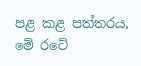පළ කළ පත්තරය, මේ රටේ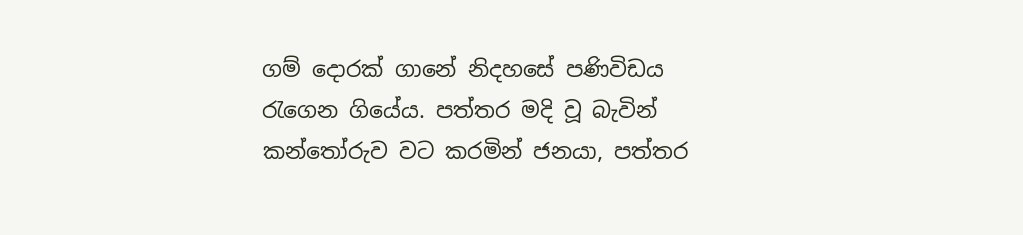ගම් දොරක් ගානේ නිදහසේ පණිවිඩය රැගෙන ගියේය. පත්තර මදි වූ බැවින් කන්තෝරුව වට කරමින් ජනයා, පත්තර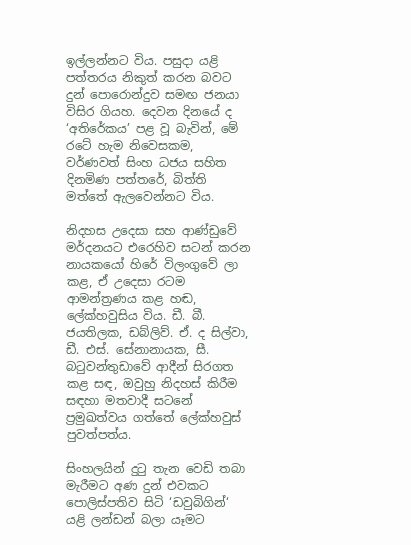ඉල්ලන්නට විය. පසුදා යළි පත්තරය නිකුත් කරන බවට දුන් පොරොන්දුව සමඟ ජනයා විසිර ගියහ. දෙවන දිනයේ ද ‘අතිරේකය’ පළ වූ බැවින්, මේ රටේ හැම නිවෙසකම, වර්ණවත් සිංහ ධජය සහිත දිනමිණ පත්තරේ, බිත්ති මත්තේ ඇලවෙන්නට විය.

නිදහස උදෙසා සහ ආණ්ඩුවේ මර්දනයට එරෙහිව සටන් කරන නායකයෝ හිරේ විලංගුවේ ලා කළ, ඒ උදෙසා රටම ආමන්ත්‍රණය කළ හඬ, ලේක්හවුසිය විය. ඩී. බී. ජයතිලක, ඩබ්ලිව්. ඒ. ද සිල්වා, ඩී. එස්. සේනානායක, සී. බටුවන්තුඩාවේ ආදීන් සිරගත කළ සඳ, ඔවුහු නිදහස් කිරීම සඳහා මතවාදී සටනේ ප්‍රමුඛත්වය ගත්තේ ලේක්හවුස් පුවත්පත්ය.

සිංහලයින් දුටු තැන වෙඩි තබා මැරීමට අණ දුන් එවකට පොලිස්පතිව සිටි ‘ඩවුබිගින්‘ යළි ලන්ඩන් බලා යෑමට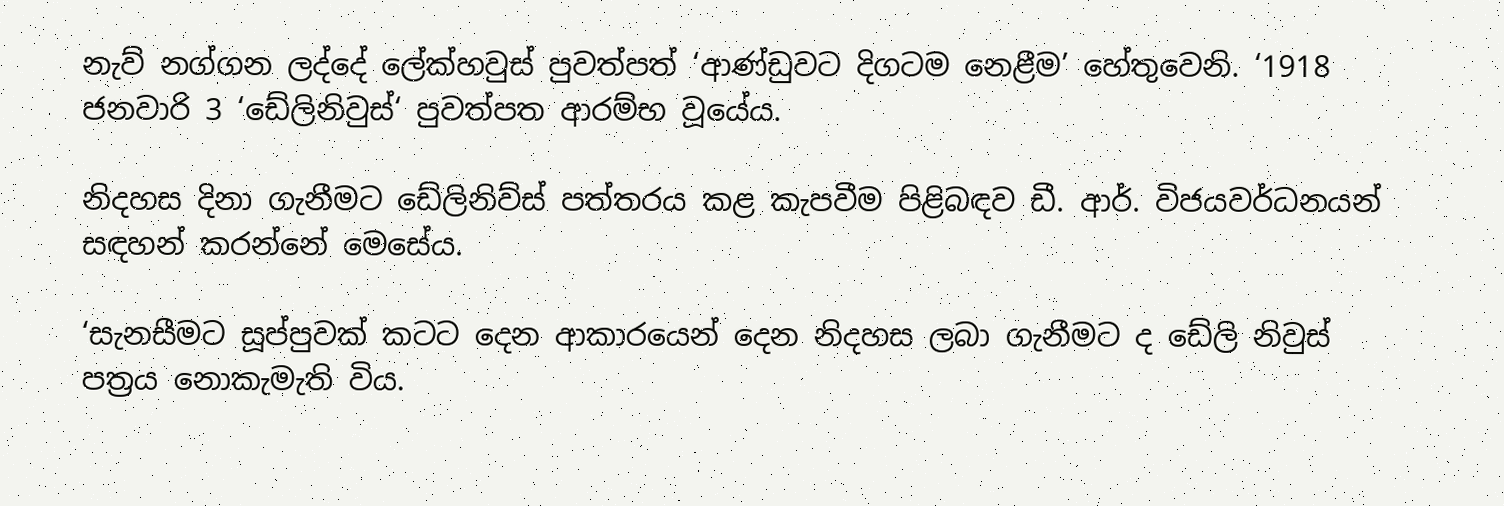නැව් නග්ගන ලද්දේ ලේක්හවුස් පුවත්පත් ‘ආණ්ඩුවට දිගටම නෙළීම’ හේතුවෙනි. ‘1918 ජනවාරි 3 ‘ඩේලිනිවුස්‘ පුවත්පත ආරම්භ වූයේය.

නිදහස දිනා ගැනීමට ඩේලිනිව්ස් පත්තරය කළ කැපවීම පිළිබඳව ඩී. ආර්. විජයවර්ධනයන් සඳහන් කරන්නේ මෙසේය.

‘සැනසීමට සූප්පුවක් කටට දෙන ආකාරයෙන් දෙන නිදහස ලබා ගැනීමට ද ඩේලි නිවුස් පත්‍රය නොකැමැති විය.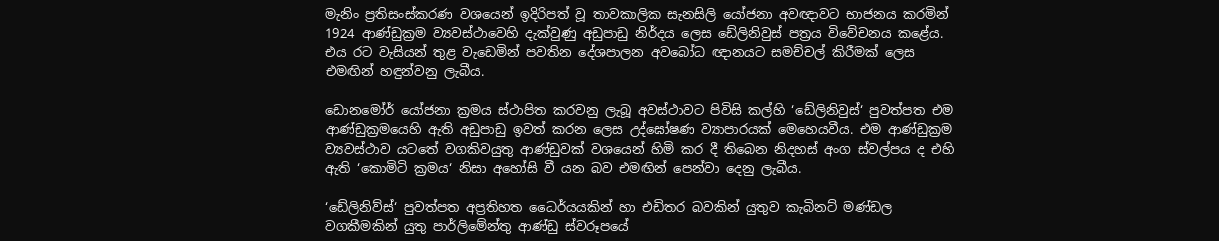මැනිං ප්‍රතිසංස්කරණ වශයෙන් ඉදිරිපත් වූ තාවකාලික සැනසිලි යෝජනා අවඥාවට භාජනය කරමින් 1924 ආණ්ඩුක්‍රම ව්‍යවස්ථාවෙහි දැක්වුණු අඩුපාඩු නිර්දය ලෙස ඩේලිනිවුස් පත්‍රය විවේචනය කළේය. එය රට වැසියන් තුළ වැඩෙමින් පවතින දේශපාලන අවබෝධ ඥානයට සමච්චල් කිරීමක් ලෙස එමඟින් හඳුන්වනු ලැබීය.

ඩොනමෝර් යෝජනා ක්‍රමය ස්ථාපිත කරවනු ලැබූ අවස්ථාවට පිවිසි කල්හි ‘ඩේලිනිවුස්‘ පුවත්පත එම ආණ්ඩුක්‍රමයෙහි ඇති අඩුපාඩු ඉවත් කරන ලෙස උද්ඝෝෂණ ව්‍යාපාරයක් මෙහෙයවීය. එම ආණ්ඩුක්‍රම ව්‍යවස්ථාව යටතේ වගකිවයුතු ආණ්ඩුවක් වශයෙන් හිමි කර දී තිබෙන නිදහස් අංග ස්වල්පය ද එහි ඇති ‘කොමිටි ක්‍රමය‘ නිසා අහෝසි වී යන බව එමඟින් පෙන්වා දෙනු ලැබීය.

‘ඩේලිනිව්ස්‘ පුවත්පත අප්‍රතිහත ධෛර්යයකින් හා එඩිතර බවකින් යුතුව කැබිනට් මණ්ඩල වගකීමකින් යුතු පාර්ලිමේන්තු ආණ්ඩු ස්වරූපයේ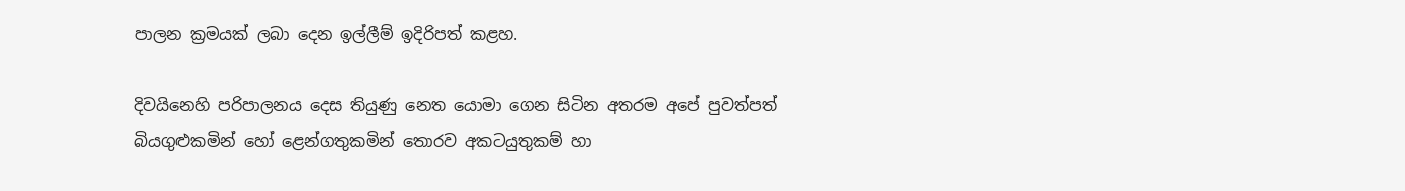පාලන ක්‍රමයක් ලබා දෙන ඉල්ලීම් ඉදිරිපත් කළහ.

දිවයිනෙහි පරිපාලනය දෙස තියුණු නෙත යොමා ගෙන සිටින අතරම අපේ පුවත්පත් බියගුළුකමින් හෝ ළෙන්ගතුකමින් තොරව අකටයුතුකම් හා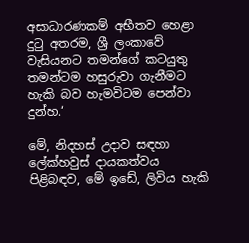අසාධාරණකම් අභීතව හෙළා දුටු අතරම, ශ්‍රී ලංකාවේ වැසියනට තමන්ගේ කටයුතු තමන්ටම හසුරුවා ගැනීමට හැකි බව හැමවිටම පෙන්වා දුන්හ.‘

මේ, නිදහස් උදාව සඳහා ලේක්හවුස් දායකත්වය පිළිබඳව, මේ ඉඩේ, ලිවිය හැකි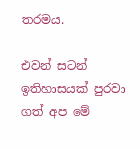තරමය.

එවන් සටන් ඉතිහාසයක් පුරවා ගත් අප මේ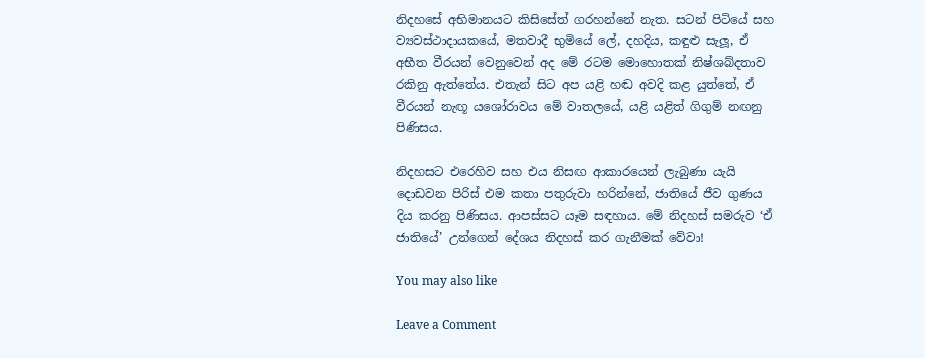නිදහසේ අභිමානයට කිසිසේත් ගරහන්නේ නැත. සටන් පිටියේ සහ ව්‍යවස්ථාදායකයේ, මතවාදී භුමියේ ලේ, දහදිය, කඳුළු සැලූ, ඒ අභීත වීරයන් වෙනුවෙන් අද මේ රටම මොහොතක් නිෂ්ශබ්දතාව රකිනු ඇත්තේය. එතැන් සිට අප යළි හඬ අවදි කළ යුත්තේ, ඒ වීරයන් නැඟූ යශෝරාවය මේ වාතලයේ, යළි යළිත් ගිගුම් නඟනු පිණිසය.

නිදහසට එරෙහිව සහ එය නිසඟ ආකාරයෙන් ලැබුණා යැයි දොඩවන පිරිස් එම කතා පතුරුවා හරින්නේ, ජාතියේ ජීව ගුණය දිය කරනු පිණිසය. ආපස්සට යෑම සඳහාය. මේ නිදහස් සමරුව ‘ඒ ජාතියේ’ උන්ගෙන් දේශය නිදහස් කර ගැනීමක් වේවා!

You may also like

Leave a Comment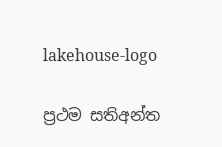lakehouse-logo

ප්‍රථම සතිඅන්ත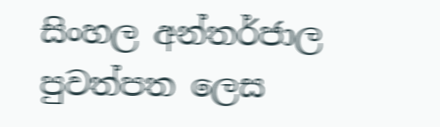සිංහල අන්තර්ජාල පුවත්පත ලෙස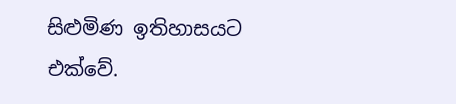සිළුමිණ ඉතිහාසයට එක්වේ.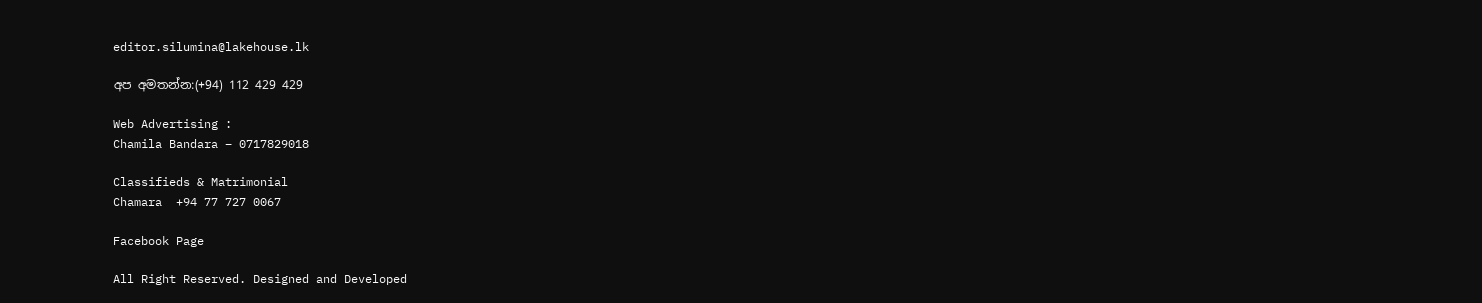editor.silumina@lakehouse.lk

අප අමතන්න:(+94) 112 429 429

Web Advertising :
Chamila Bandara – 0717829018

Classifieds & Matrimonial
Chamara  +94 77 727 0067

Facebook Page

All Right Reserved. Designed and Developed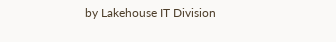by Lakehouse IT Division